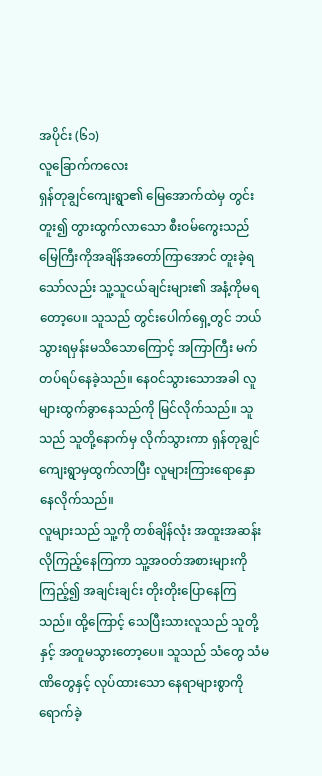အပိုင်း (၆၁)
လူခြောက်ကလေး
ရှန်တုချွင်ကျေးရွာ၏ မြေအောက်ထဲမှ တွင်းတူး၍ တွားထွက်လာသော စီးဝမ်ကွေးသည် မြေကြီးကိုအချိန်အတော်ကြာအောင် တူးခဲ့ရသော်လည်း သူ့သူငယ်ချင်းများ၏ အနံ့ကိုမရတော့ပေ။ သူသည် တွင်းပေါက်ရှေ့တွင် ဘယ်သွားရမှန်းမသိသောကြောင့် အကြာကြီး မက်တပ်ရပ်နေခဲ့သည်။ နေဝင်သွားသောအခါ လူများထွက်ခွာနေသည်ကို မြင်လိုက်သည်။ သူသည် သူတို့နောက်မှ လိုက်သွားကာ ရှန်တုချွင်ကျေးရွာမှထွက်လာပြီး လူများကြားရောနှောနေလိုက်သည်။
လူများသည် သူ့ကို တစ်ချိန်လုံး အထူးအဆန်းလိုကြည့်နေကြကာ သူ့အဝတ်အစားများကို ကြည့်၍ အချင်းချင်း တိုးတိုးပြောနေကြသည်။ ထို့ကြောင့် သေပြီးသားလူသည် သူတို့နှင့် အတူမသွားတော့ပေ။ သူသည် သံတွေ သံမဏိတွေနှင့် လုပ်ထားသော နေရာများစွာကို ရောက်ခဲ့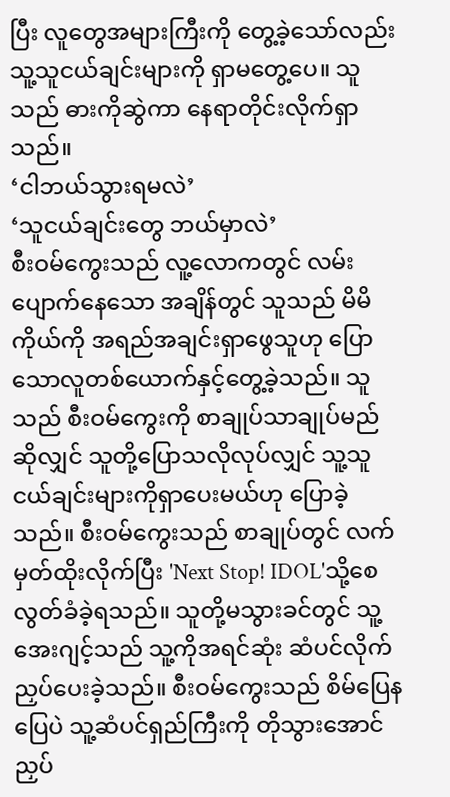ပြီး လူတွေအများကြီးကို တွေ့ခဲ့သော်လည်း သူ့သူငယ်ချင်းများကို ရှာမတွေ့ပေ။ သူသည် ဓားကိုဆွဲကာ နေရာတိုင်းလိုက်ရှာသည်။
‘ငါဘယ်သွားရမလဲ’
‘သူငယ်ချင်းတွေ ဘယ်မှာလဲ’
စီးဝမ်ကွေးသည် လူ့လောကတွင် လမ်းပျောက်နေသော အချိန်တွင် သူသည် မိမိကိုယ်ကို အရည်အချင်းရှာဖွေသူဟု ပြောသောလူတစ်ယောက်နှင့်တွေ့ခဲ့သည်။ သူသည် စီးဝမ်ကွေးကို စာချုပ်သာချုပ်မည်ဆိုလျှင် သူတို့ပြောသလိုလုပ်လျှင် သူ့သူငယ်ချင်းများကိုရှာပေးမယ်ဟု ပြောခဲ့သည်။ စီးဝမ်ကွေးသည် စာချုပ်တွင် လက်မှတ်ထိုးလိုက်ပြီး 'Next Stop! IDOL'သို့စေလွတ်ခံခဲ့ရသည်။ သူတို့မသွားခင်တွင် သူ့အေးဂျင့်သည် သူ့ကိုအရင်ဆုံး ဆံပင်လိုက်ညှပ်ပေးခဲ့သည်။ စီးဝမ်ကွေးသည် စိမ်ပြေနပြေပဲ သူ့ဆံပင်ရှည်ကြီးကို တိုသွားအောင်ညှပ်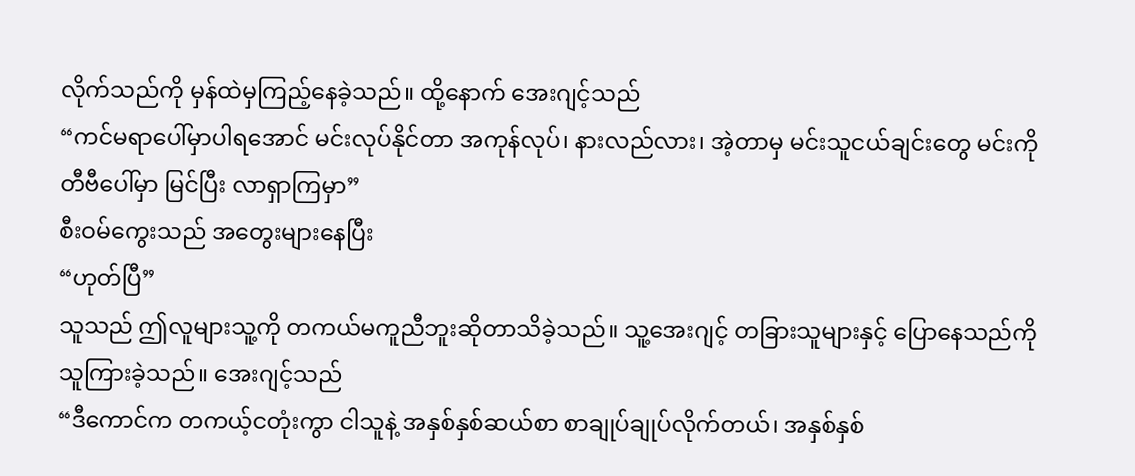လိုက်သည်ကို မှန်ထဲမှကြည့်နေခဲ့သည်။ ထို့နောက် အေးဂျင့်သည်
“ကင်မရာပေါ်မှာပါရအောင် မင်းလုပ်နိုင်တာ အကုန်လုပ်၊ နားလည်လား၊ အဲ့တာမှ မင်းသူငယ်ချင်းတွေ မင်းကို တီဗီပေါ်မှာ မြင်ပြီး လာရှာကြမှာ”
စီးဝမ်ကွေးသည် အတွေးများနေပြီး
“ဟုတ်ပြီ”
သူသည် ဤလူများသူ့ကို တကယ်မကူညီဘူးဆိုတာသိခဲ့သည်။ သူ့အေးဂျင့် တခြားသူများနှင့် ပြောနေသည်ကို သူကြားခဲ့သည်။ အေးဂျင့်သည်
“ဒီကောင်က တကယ့်ငတုံးကွာ ငါသူနဲ့ အနှစ်နှစ်ဆယ်စာ စာချုပ်ချုပ်လိုက်တယ်၊ အနှစ်နှစ်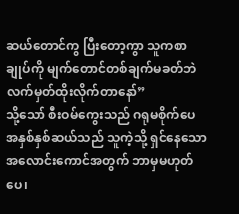ဆယ်တောင်ကွ ပြီးတော့ကွာ သူကစာချုပ်ကို မျက်တောင်တစ်ချက်မခတ်ဘဲ လက်မှတ်ထိုးလိုက်တာနော်”
သို့သော် စီးဝမ်ကွေးသည် ဂရုမစိုက်ပေ အနှစ်နှစ်ဆယ်သည် သူကဲ့သို့ ရှင်နေသောအလောင်းကောင်အတွက် ဘာမှမဟုတ်ပေ၊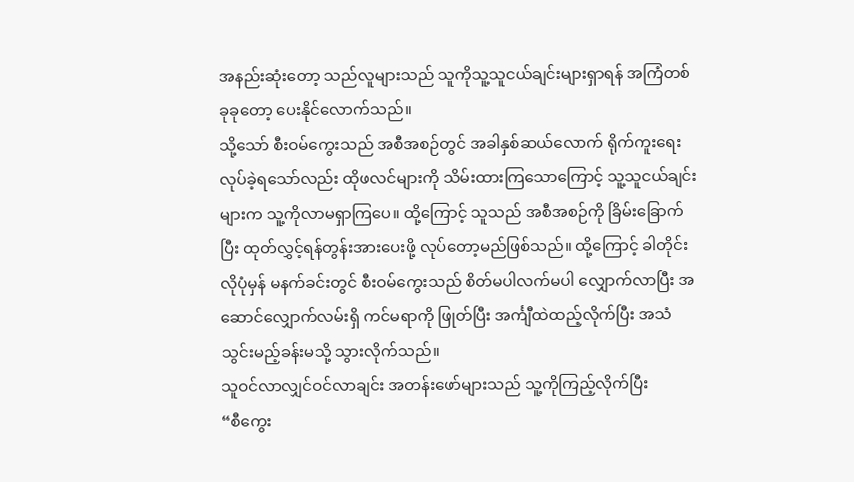အနည်းဆုံးတော့ သည်လူများသည် သူကိုသူ့သူငယ်ချင်းများရှာရန် အကြံတစ်ခုခုတော့ ပေးနိုင်လောက်သည်။
သို့သော် စီးဝမ်ကွေးသည် အစီအစဉ်တွင် အခါနှစ်ဆယ်လောက် ရိုက်ကူးရေးလုပ်ခဲ့ရသော်လည်း ထိုဖလင်များကို သိမ်းထားကြသောကြောင့် သူ့သူငယ်ချင်းများက သူ့ကိုလာမရှာကြပေ။ ထို့ကြောင့် သူသည် အစီအစဉ်ကို ခြိမ်းခြောက်ပြီး ထုတ်လွှင့်ရန်တွန်းအားပေးဖို့ လုပ်တော့မည်ဖြစ်သည်။ ထို့ကြောင့် ခါတိုင်းလိုပုံမှန် မနက်ခင်းတွင် စီးဝမ်ကွေးသည် စိတ်မပါလက်မပါ လျှောက်လာပြီး အဆောင်လျှောက်လမ်းရှိ ကင်မရာကို ဖြုတ်ပြီး အင်္ကျီထဲထည့်လိုက်ပြီး အသံသွင်းမည့်ခန်းမသို့ သွားလိုက်သည်။
သူဝင်လာလျှင်ဝင်လာချင်း အတန်းဖော်များသည် သူ့ကိုကြည့်လိုက်ပြီး
“စီကွေး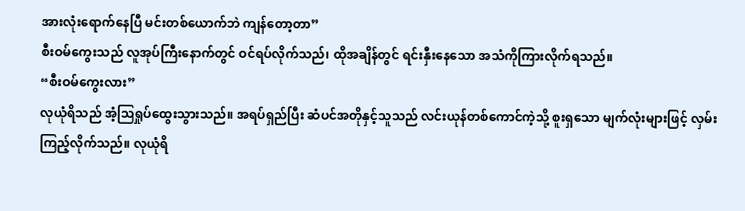အားလုံးရောက်နေပြီ မင်းတစ်ယောက်ဘဲ ကျန်တော့တာ”
စီးဝမ်ကွေးသည် လူအုပ်ကြီးနောက်တွင် ဝင်ရပ်လိုက်သည်၊ ထိုအချိန်တွင် ရင်းနှီးနေသော အသံကိုကြားလိုက်ရသည်။
“စီးဝမ်ကွေးလား”
လုယုံရိသည် အံ့ဩရှုပ်ထွေးသွားသည်။ အရပ်ရှည်ပြီး ဆံပင်အတိုနှင့်သူသည် လင်းယုန်တစ်ကောင်ကဲ့သို့ စူးရှသော မျက်လုံးများဖြင့် လှမ်းကြည့်လိုက်သည်။ လုယုံရိ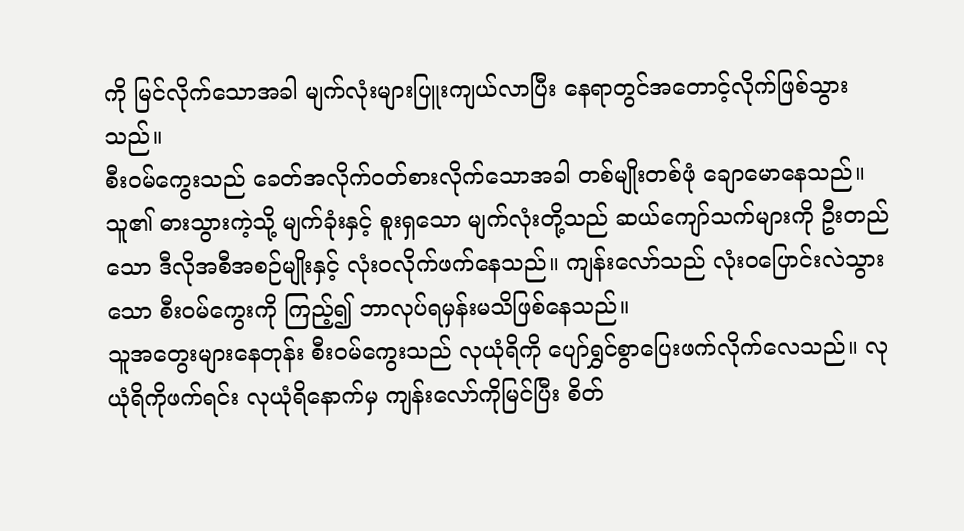ကို မြင်လိုက်သောအခါ မျက်လုံးများပြူးကျယ်လာပြီး နေရာတွင်အတောင့်လိုက်ဖြစ်သွားသည်။
စီးဝမ်ကွေးသည် ခေတ်အလိုက်ဝတ်စားလိုက်သောအခါ တစ်မျိုးတစ်ဖုံ ချောမောနေသည်။ သူ၏ ဓားသွားကဲ့သို့ မျက်ခုံးနှင့် စူးရှသော မျက်လုံးတို့သည် ဆယ်ကျော်သက်များကို ဦးတည်သော ဒီလိုအစီအစဉ်မျိုးနှင့် လုံးဝလိုက်ဖက်နေသည်။ ကျန်းလော်သည် လုံးဝပြောင်းလဲသွားသော စီးဝမ်ကွေးကို ကြည့်၍ ဘာလုပ်ရမှန်းမသိဖြစ်နေသည်။
သူအတွေးများနေတုန်း စီးဝမ်ကွေးသည် လုယုံရိကို ပျော်ရွှင်စွာပြေးဖက်လိုက်လေသည်။ လုယုံရိကိုဖက်ရင်း လုယုံရိနောက်မှ ကျန်းလော်ကိုမြင်ပြီး စိတ်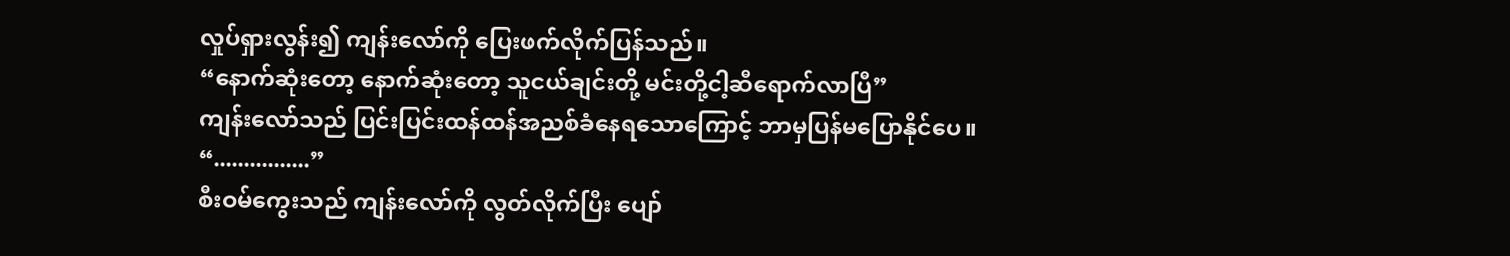လှုပ်ရှားလွန်း၍ ကျန်းလော်ကို ပြေးဖက်လိုက်ပြန်သည်။
“နောက်ဆုံးတော့ နောက်ဆုံးတော့ သူငယ်ချင်းတို့ မင်းတို့ငါ့ဆီရောက်လာပြီ”
ကျန်းလော်သည် ပြင်းပြင်းထန်ထန်အညစ်ခံနေရသောကြောင့် ဘာမှပြန်မပြောနိုင်ပေ။
“................”
စီးဝမ်ကွေးသည် ကျန်းလော်ကို လွတ်လိုက်ပြီး ပျော်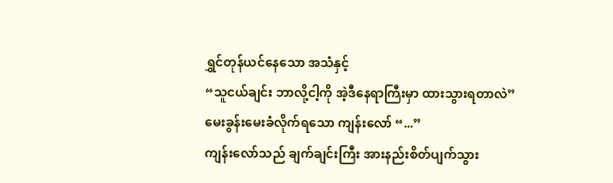ရွှင်တုန်ယင်နေသော အသံနှင့်
“သူငယ်ချင်း ဘာလို့ငါ့ကို အဲ့ဒီနေရာကြီးမှာ ထားသွားရတာလဲ”
မေးခွန်းမေးခံလိုက်ရသော ကျန်းလော် “...”
ကျန်းလော်သည် ချက်ချင်းကြီး အားနည်းစိတ်ပျက်သွား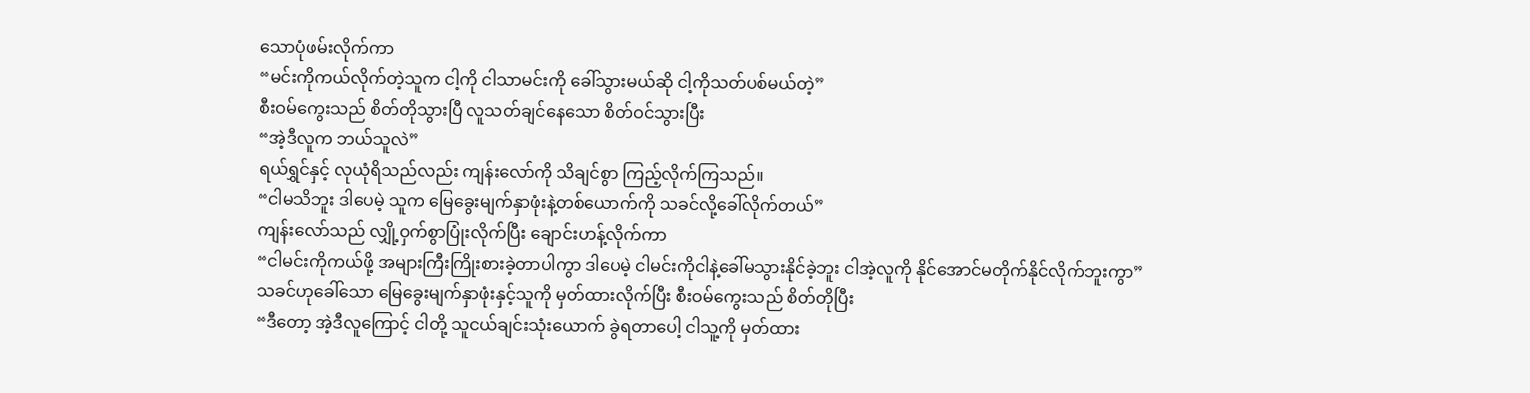သောပုံဖမ်းလိုက်ကာ
“မင်းကိုကယ်လိုက်တဲ့သူက ငါ့ကို ငါသာမင်းကို ခေါ်သွားမယ်ဆို ငါ့ကိုသတ်ပစ်မယ်တဲ့”
စီးဝမ်ကွေးသည် စိတ်တိုသွားပြီ လူသတ်ချင်နေသော စိတ်ဝင်သွားပြီး
“အဲ့ဒီလူက ဘယ်သူလဲ”
ရယ်ရွှင်နှင့် လုယုံရိသည်လည်း ကျန်းလော်ကို သိချင်စွာ ကြည့်လိုက်ကြသည်။
“ငါမသိဘူး ဒါပေမဲ့ သူက မြေခွေးမျက်နှာဖုံးနဲ့တစ်ယောက်ကို သခင်လို့ခေါ်လိုက်တယ်”
ကျန်းလော်သည် လျှို့ဝှက်စွာပြုံးလိုက်ပြီး ချောင်းဟန့်လိုက်ကာ
“ငါမင်းကိုကယ်ဖို့ အများကြီးကြိုးစားခဲ့တာပါကွာ ဒါပေမဲ့ ငါမင်းကိုငါနဲ့ခေါ်မသွားနိုင်ခဲ့ဘူး ငါအဲ့လူကို နိုင်အောင်မတိုက်နိုင်လိုက်ဘူးကွာ”
သခင်ဟုခေါ်သော မြေခွေးမျက်နှာဖုံးနှင့်သူကို မှတ်ထားလိုက်ပြီး စီးဝမ်ကွေးသည် စိတ်တိုပြီး
“ဒီတော့ အဲ့ဒီလူကြောင့် ငါတို့ သူငယ်ချင်းသုံးယောက် ခွဲရတာပေါ့ ငါသူ့ကို မှတ်ထား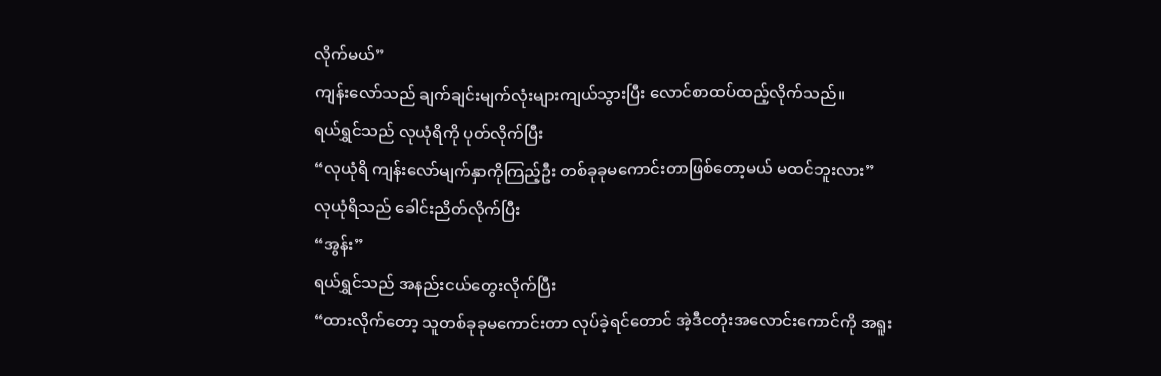လိုက်မယ်”
ကျန်းလော်သည် ချက်ချင်းမျက်လုံးများကျယ်သွားပြီး လောင်စာထပ်ထည့်လိုက်သည်။
ရယ်ရွှင်သည် လုယုံရိကို ပုတ်လိုက်ပြီး
“လုယုံရိ ကျန်းလော်မျက်နှာကိုကြည့်ဦး တစ်ခုခုမကောင်းတာဖြစ်တော့မယ် မထင်ဘူးလား”
လုယုံရိသည် ခေါင်းညိတ်လိုက်ပြီး
“အွန်း”
ရယ်ရွှင်သည် အနည်းငယ်တွေးလိုက်ပြီး
“ထားလိုက်တော့ သူတစ်ခုခုမကောင်းတာ လုပ်ခဲ့ရင်တောင် အဲ့ဒီငတုံးအလောင်းကောင်ကို အရူး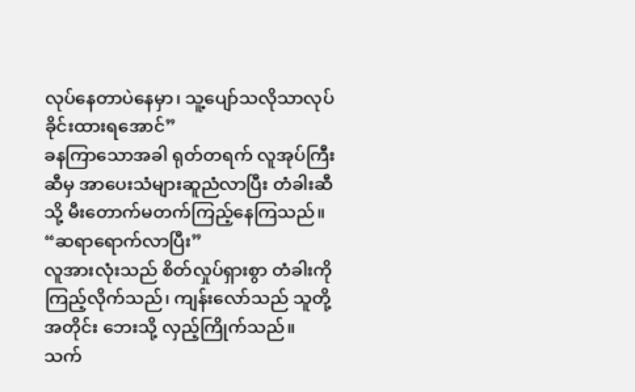လုပ်နေတာပဲနေမှာ၊ သူ့ပျော်သလိုသာလုပ်ခိုင်းထားရအောင်”
ခနကြာသောအခါ ရုတ်တရက် လူအုပ်ကြီးဆီမှ အာပေးသံများဆူညံလာပြီး တံခါးဆီသို့ မီးတောက်မတက်ကြည့်နေကြသည်။
“ဆရာရောက်လာပြီး”
လူအားလုံးသည် စိတ်လှုပ်ရှားစွာ တံခါးကိုကြည့်လိုက်သည်၊ ကျန်းလော်သည် သူတို့အတိုင်း ဘေးသို့ လှည့်ကြိုက်သည်။
သက်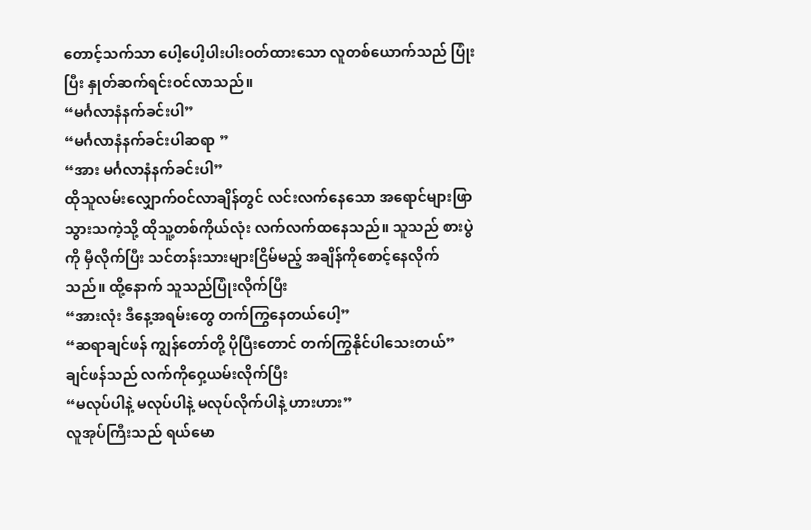တောင့်သက်သာ ပေါ့ပေါ့ပါးပါးဝတ်ထားသော လူတစ်ယောက်သည် ပြုံးပြီး နှုတ်ဆက်ရင်းဝင်လာသည်။
“မင်္ဂလာနံနက်ခင်းပါ”
“မင်္ဂလာနံနက်ခင်းပါဆရာ ”
“အား မင်္ဂလာနံနက်ခင်းပါ”
ထိုသူလမ်းလျှောက်ဝင်လာချိန်တွင် လင်းလက်နေသော အရောင်များဖြာသွားသကဲ့သို့ ထိုသူ့တစ်ကိုယ်လုံး လက်လက်ထနေသည်။ သူသည် စားပွဲကို မှီလိုက်ပြီး သင်တန်းသားများငြိမ်မည့် အချိန်ကိုစောင့်နေလိုက်သည်။ ထို့နောက် သူသည်ပြုံးလိုက်ပြီး
“အားလုံး ဒီနေ့အရမ်းတွေ တက်ကြွနေတယ်ပေါ့”
“ဆရာချင်ဖန် ကျွန်တော်တို့ ပိုပြီးတောင် တက်ကြွနိုင်ပါသေးတယ်”
ချင်ဖန်သည် လက်ကိုဝှေ့ယမ်းလိုက်ပြီး
“မလုပ်ပါနဲ့ မလုပ်ပါနဲ့ မလုပ်လိုက်ပါနဲ့ ဟားဟား”
လူအုပ်ကြီးသည် ရယ်မော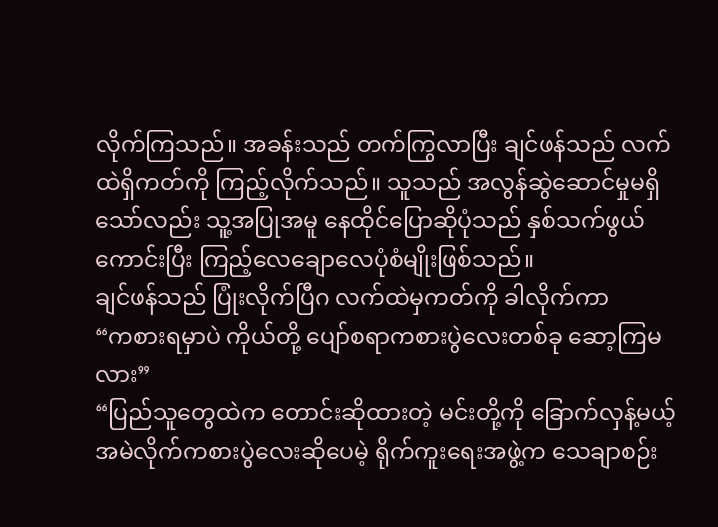လိုက်ကြသည်။ အခန်းသည် တက်ကြွလာပြီး ချင်ဖန်သည် လက်ထဲရှိကတ်ကို ကြည့်လိုက်သည်။ သူသည် အလွန်ဆွဲဆောင်မှုမရှိသော်လည်း သူ့အပြုအမူ နေထိုင်ပြောဆိုပုံသည် နှစ်သက်ဖွယ်ကောင်းပြီး ကြည့်လေချောလေပုံစံမျိုးဖြစ်သည်။
ချင်ဖန်သည် ပြုံးလိုက်ပြီဂ လက်ထဲမှကတ်ကို ခါလိုက်ကာ
“ကစားရမှာပဲ ကိုယ်တို့ ပျော်စရာကစားပွဲလေးတစ်ခု ဆော့ကြမလား”
“ပြည်သူတွေထဲက တောင်းဆိုထားတဲ့ မင်းတို့ကို ခြောက်လှန့်မယ့် အမဲလိုက်ကစားပွဲလေးဆိုပေမဲ့ ရိုက်ကူးရေးအဖွဲ့က သေချာစဉ်း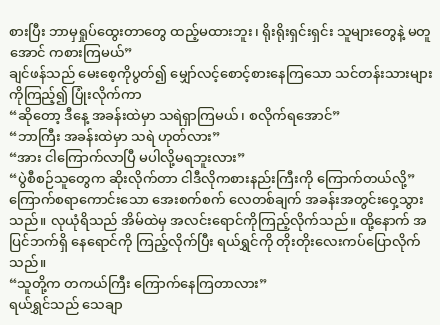စားပြီး ဘာမှရှုပ်ထွေးတာတွေ ထည့်မထားဘူး၊ ရိုးရိုးရှင်းရှင်း သူများတွေနဲ့ မတူအောင် ကစားကြမယ်”
ချင်ဖန်သည် မေးစေ့ကိုပွတ်၍ မျှော်လင့်စောင့်စားနေကြသော သင်တန်းသားများကိုကြည့်၍ ပြုံးလိုက်ကာ
“ဆိုတော့ ဒီနေ့ အခန်းထဲမှာ သရဲရှာကြမယ်၊ စလိုက်ရအောင်”
“ဘာကြီး အခန်းထဲမှာ သရဲ ဟုတ်လား”
“အား ငါကြောက်လာပြီ မပါလို့မရဘူးလား”
“ပွဲစီစဉ်သူတွေက ဆိုးလိုက်တာ ငါဒီလိုကစားနည်းကြီးကို ကြောက်တယ်လို့”
ကြောက်စရာကောင်းသော အေးစက်စက် လေတစ်ချက် အခန်းအတွင်းဝှေ့သွားသည်။ လုယုံရိသည် အိမ်ထဲမှ အလင်းရောင်ကိုကြည့်လိုက်သည်။ ထို့နောက် အပြင်ဘက်ရှိ နေရောင်ကို ကြည့်လိုက်ပြီး ရယ်ရွှင်ကို တိုးတိုးလေးကပ်ပြောလိုက်သည်။
“သူတို့က တကယ်ကြီး ကြောက်နေကြတာလား”
ရယ်ရွှင်သည် သေချာ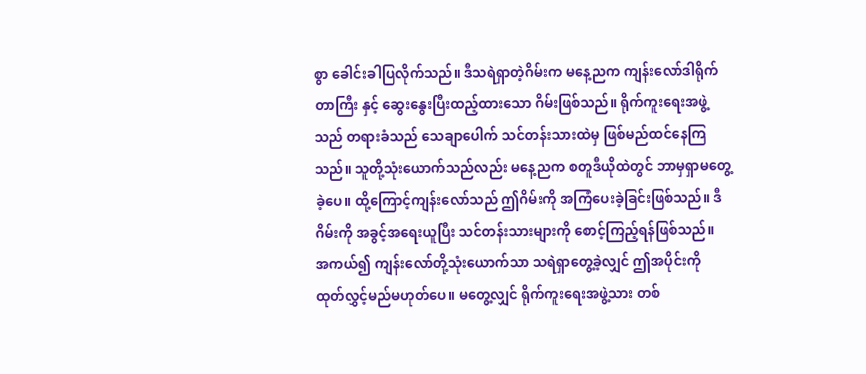စွာ ခေါင်းခါပြလိုက်သည်။ ဒီသရဲရှာတဲ့ဂိမ်းက မနေ့ညက ကျန်းလော်ဒါရိုက်တာကြီး နှင့် ဆွေးနွေးပြီးထည့်ထားသော ဂိမ်းဖြစ်သည်။ ရိုက်ကူးရေးအဖွဲ့သည် တရားခံသည် သေချာပေါက် သင်တန်းသားထဲမှ ဖြစ်မည်ထင်နေကြသည်။ သူတို့သုံးယောက်သည်လည်း မနေ့ညက စတူဒီယိုထဲတွင် ဘာမှရှာမတွေ့ခဲ့ပေ။ ထို့ကြောင့်ကျန်းလော်သည် ဤဂိမ်းကို အကြံပေးခဲ့ခြင်းဖြစ်သည်။ ဒီဂိမ်းကို အခွင့်အရေးယူပြီး သင်တန်းသားများကို စောင့်ကြည့်ရန်ဖြစ်သည်။
အကယ်၍ ကျန်းလော်တို့သုံးယောက်သာ သရဲရှာတွေ့ခဲ့လျှင် ဤအပိုင်းကို ထုတ်လွှင့်မည်မဟုတ်ပေ။ မတွေ့လျှင် ရိုက်ကူးရေးအဖွဲ့သား တစ်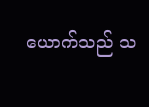ယောက်သည် သ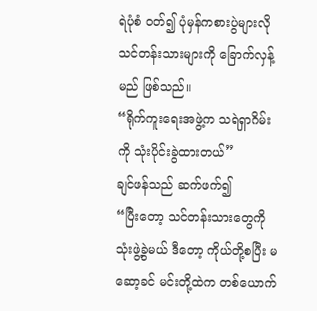ရဲပုံစံ ဝတ်၍ ပုံမှန်ကစားပွဲများလို သင်တန်းသားများကို ခြောက်လှန့်မည် ဖြစ်သည်။
“ရိုက်ကူးရေးအဖွဲ့က သရဲရှာဂိမ်းကို သုံးပိုင်းခွဲထားတယ်”
ချင်ဖန်သည် ဆက်ဖက်၍
“ပြီးတော့ သင်တန်းသားတွေကို သုံးဖွဲ့ခွဲမယ် ဒီတော့ ကိုယ်တို့စပြီး မဆော့ခင် မင်းတို့ထဲက တစ်ယောက်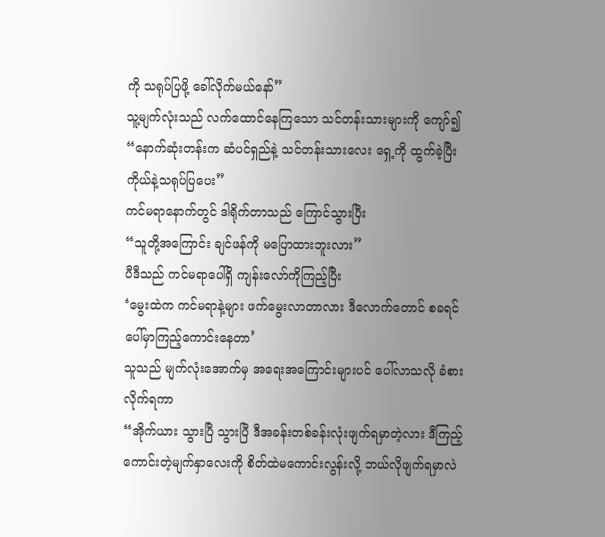ကို သရုပ်ပြဖို့ ခေါ်လိုက်မယ်နော်”
သူ့မျက်လုံးသည် လက်ထောင်နေကြသော သင်တန်းသားများကို ကျော်၍
“နောက်ဆုံးတန်းက ဆံပင်ရှည်နဲ့ သင်တန်းသားလေး ရှေ့ကို ထွက်ခဲ့ပြီး ကိုယ်နဲ့သရုပ်ပြပေး”
ကင်မရာနောက်တွင် ဒါရိုက်တာသည် ကြောင်သွားပြီး
“သူတို့အကြောင်း ချင်ဖန်ကို မပြောထားဘူးလား”
ပီဒီသည် ကင်မရာပေါ်ရှိ ကျန်းလော်ကိုကြည့်ပြီး
‘မွေးထဲက ကင်မရာနဲ့များ ဖက်မွေးလာတာလား ဒီလောက်တောင် စခရင်ပေါ်မှာကြည့်ကောင်းနေတာ’
သူသည် မျက်လုံးအောက်မှ အရေးအကြောင်းများပင် ပေါ်လာသလို ခံစားလိုက်ရကာ
“အိုက်ယား သွားပြီ သွားပြီ ဒီအခန်းတစ်ခန်းလုံးဖျက်ရမှာတဲ့လား ဒီကြည့်ကောင်းတဲ့မျက်နှာလေးကို စိတ်ထဲမကောင်းလွန်းလို့ ဘယ်လိုဖျက်ရမှာလဲ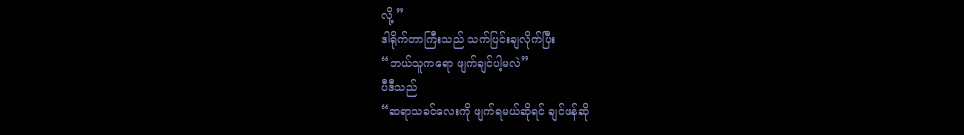လို့ ”
ဒါရိုက်တာကြီးသည် သက်ပြင်းချလိုက်ပြီး
“ဘယ်သူကရော ဖျက်ချင်ပါ့မလဲ”
ပီဒီသည်
“ဆရာသခင်လေးကို ဖျက်ရမယ်ဆိုရင် ချင်ဖန်ဆို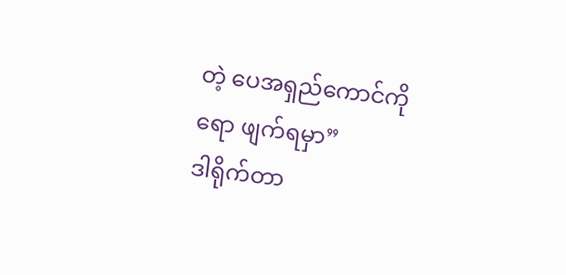တဲ့ ပေအရှည်ကောင်ကိုရော ဖျက်ရမှာ”
ဒါရိုက်တာ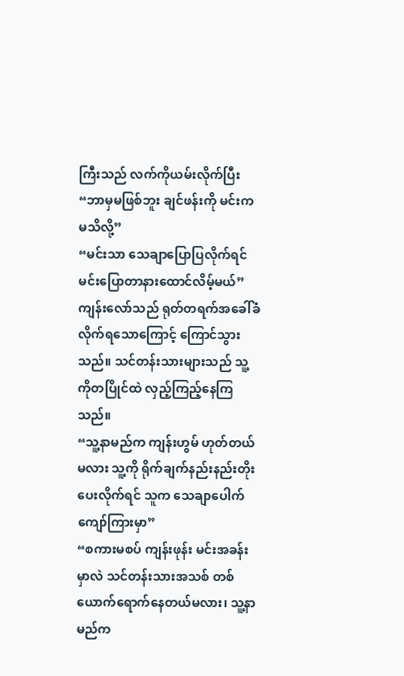ကြီးသည် လက်ကိုယမ်းလိုက်ပြီး
“ဘာမှမဖြစ်ဘူး ချင်ဖန်းကို မင်းကမသိလို့”
“မင်းသာ သေချာပြောပြလိုက်ရင် မင်းပြောတာနားထောင်လိမ့်မယ်”
ကျန်းလော်သည် ရုတ်တရက်အခေါ်ခံလိုက်ရသောကြောင့် ကြောင်သွားသည်။ သင်တန်းသားများသည် သူ့ကိုတပြိုင်ထဲ လှည့်ကြည့်နေကြသည်။
“သူ့နာမည်က ကျန်းဟွမ် ဟုတ်တယ်မလား သူ့ကို ရိုက်ချက်နည်းနည်းတိုးပေးလိုက်ရင် သူက သေချာပေါက် ကျော်ကြားမှာ”
“စကားမစပ် ကျန်းဖုန်း မင်းအခန်းမှာလဲ သင်တန်းသားအသစ် တစ်ယောက်ရောက်နေတယ်မလား၊ သူ့နာမည်က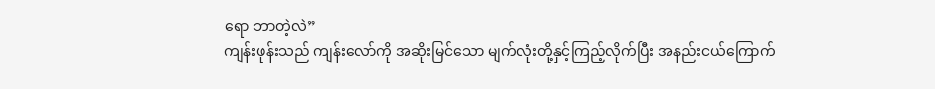ရော ဘာတဲ့လဲ”
ကျန်းဖုန်းသည် ကျန်းလော်ကို အဆိုးမြင်သော မျက်လုံးတို့နှင့်ကြည့်လိုက်ပြီး အနည်းငယ်ကြောက်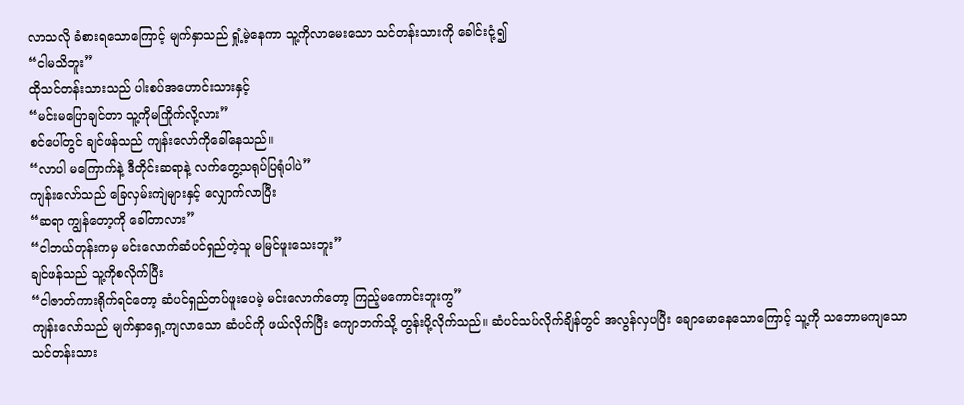လာသလို ခံစားရသောကြောင့် မျက်နှာသည် ရှုံ့မဲ့နေကာ သူ့ကိုလာမေးသော သင်တန်းသားကို ခေါင်းငုံ့၍
“ငါမသိဘူး”
ထိုသင်တန်းသားသည် ပါးစပ်အဟောင်းသားနှင့်
“မင်းမပြောချင်တာ သူ့ကိုမကြိုက်လို့လား”
စင်ပေါ်တွင် ချင်ဖန်သည် ကျန်းလော်ကိုခေါ်နေသည်။
“လာပါ မကြောက်နဲ့ ဒီတိုင်းဆရာနဲ့ လက်တွေ့သရုပ်ပြရုံပါပဲ”
ကျန်းလော်သည် ခြေလှမ်းကျဲများနှင့် လျှောက်လာပြီး
“ဆရာ ကျွန်တော့ကို ခေါ်တာလား”
“ငါဘယ်တုန်းကမှ မင်းလောက်ဆံပင်ရှည်တဲ့သူ မမြင်ဖူးသေးဘူး”
ချင်ဖန်သည် သူ့ကိုစလိုက်ပြီး
“ငါဇာတ်ကားရိုက်ရင်တော့ ဆံပင်ရှည်တပ်ဖူးပေမဲ့ မင်းလောက်တော့ ကြည့်မကောင်းဘူးကွ”
ကျန်းလော်သည် မျက်နှာရှေ့ကျလာသော ဆံပင်ကို ဖယ်လိုက်ပြီး ကျောဘက်သို့ တွန်းပို့လိုက်သည်။ ဆံပင်သပ်လိုက်ချိန်တွင် အလွန်လှပပြီး ချောမောနေသောကြောင့် သူ့ကို သဘောမကျသော သင်တန်းသား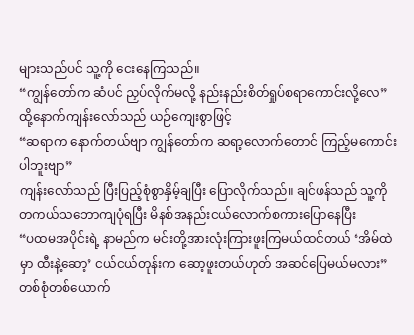များသည်ပင် သူ့ကို ငေးနေကြသည်။
“ကျွန်တော်က ဆံပင် ညှပ်လိုက်မလို့ နည်းနည်းစိတ်ရှုပ်စရာကောင်းလို့လေ”
ထို့နောက်ကျန်းလော်သည် ယဉ်ကျေးစွာဖြင့်
“ဆရာက နောက်တယ်ဗျာ ကျွန်တော်က ဆရာ့လောက်တောင် ကြည့်မကောင်းပါဘူးဗျာ”
ကျန်းလော်သည် ပြီးပြည့်စုံစွာနှိမ့်ချပြီး ပြောလိုက်သည်။ ချင်ဖန်သည် သူ့ကို တကယ်သဘောကျပုံရပြီး မိနစ်အနည်းငယ်လောက်စကားပြောနေပြီး
“ပထမအပိုင်းရဲ့ နာမည်က မင်းတို့အားလုံးကြားဖူးကြမယ်ထင်တယ် ‘အိမ်ထဲမှာ ထီးနဲ့ဆော့’ ငယ်ငယ်တုန်းက ဆော့ဖူးတယ်ဟုတ် အဆင်ပြေမယ်မလား”
တစ်စုံတစ်ယောက်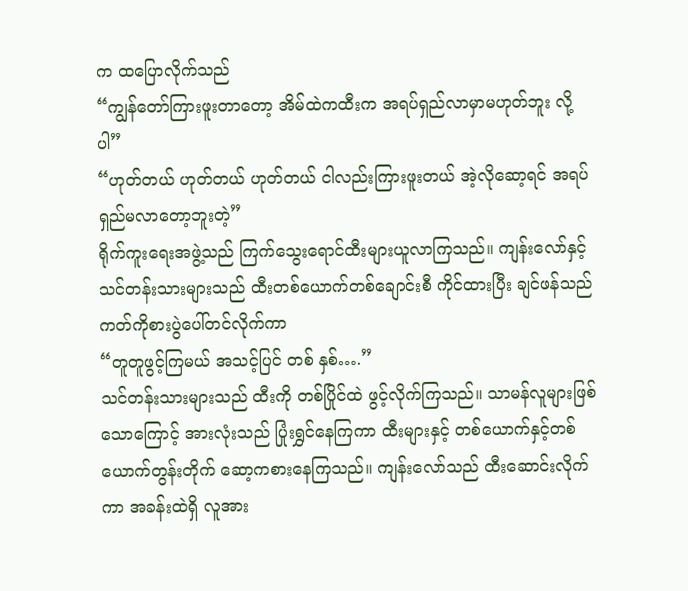က ထပြောလိုက်သည်
“ကျွန်တော်ကြားဖူးတာတော့ အိမ်ထဲကထီးက အရပ်ရှည်လာမှာမဟုတ်ဘူး လို့ပါ”
“ဟုတ်တယ် ဟုတ်တယ် ဟုတ်တယ် ငါလည်းကြားဖူးတယ် အဲ့လိုဆော့ရင် အရပ်ရှည်မလာတော့ဘူးတဲ့”
ရိုက်ကူးရေးအဖွဲ့သည် ကြက်သွေးရောင်ထီးများယူလာကြသည်။ ကျန်းလော်နှင့် သင်တန်းသားများသည် ထီးတစ်ယောက်တစ်ချောင်းစီ ကိုင်ထားပြီး ချင်ဖန်သည် ကတ်ကိုစားပွဲပေါ်တင်လိုက်ကာ
“တူတူဖွင့်ကြမယ် အသင့်ပြင် တစ် နှစ်….”
သင်တန်းသားများသည် ထီးကို တစ်ပြိုင်ထဲ ဖွင့်လိုက်ကြသည်။ သာမန်လူများဖြစ်သောကြောင့် အားလုံးသည် ပြုံးရွှင်နေကြကာ ထီးများနှင့် တစ်ယောက်နှင့်တစ်ယောက်တွန်းတိုက် ဆော့ကစားနေကြသည်။ ကျန်းလော်သည် ထီးဆောင်းလိုက်ကာ အခန်းထဲရှိ လူအား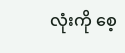လုံးကို စေ့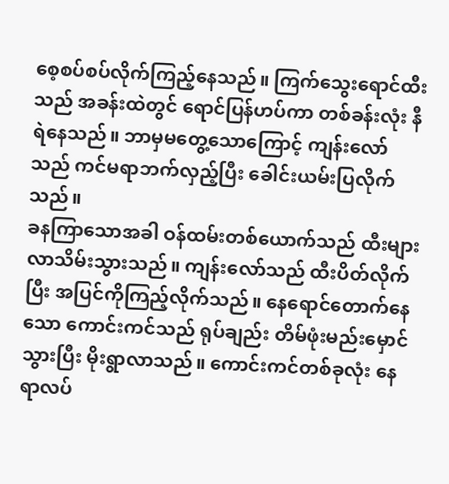စေ့စပ်စပ်လိုက်ကြည့်နေသည်။ ကြက်သွေးရောင်ထီးသည် အခန်းထဲတွင် ရောင်ပြန်ဟပ်ကာ တစ်ခန်းလုံး နီရဲနေသည်။ ဘာမှမတွေ့သောကြောင့် ကျန်းလော်သည် ကင်မရာဘက်လှည့်ပြီး ခေါင်းယမ်းပြလိုက်သည်။
ခနကြာသောအခါ ဝန်ထမ်းတစ်ယောက်သည် ထီးများလာသိမ်းသွားသည်။ ကျန်းလော်သည် ထီးပိတ်လိုက်ပြီး အပြင်ကိုကြည့်လိုက်သည်။ နေရောင်တောက်နေသော ကောင်းကင်သည် ရုပ်ချည်း တိမ်ဖုံးမည်းမှောင်သွားပြီး မိုးရွာလာသည်။ ကောင်းကင်တစ်ခုလုံး နေရာလပ်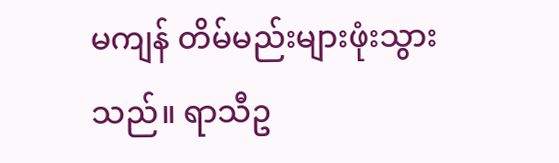မကျန် တိမ်မည်းများဖုံးသွားသည်။ ရာသီဥ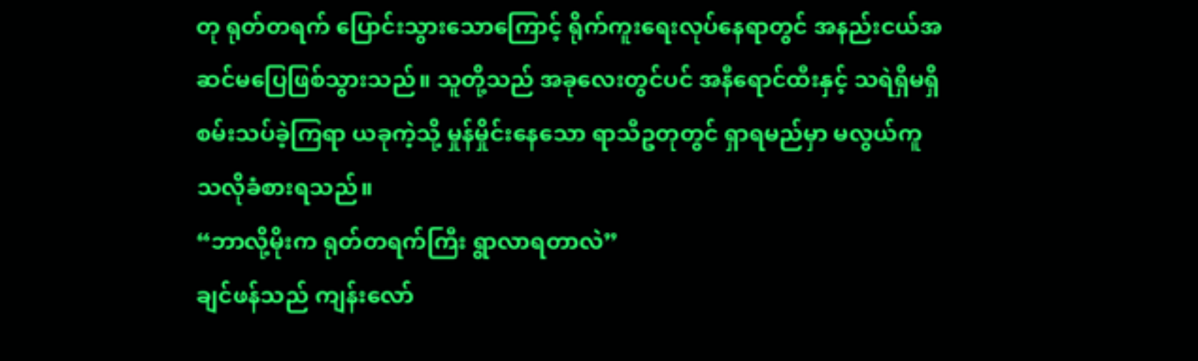တု ရုတ်တရက် ပြောင်းသွားသောကြောင့် ရိုက်ကူးရေးလုပ်နေရာတွင် အနည်းငယ်အဆင်မပြေဖြစ်သွားသည်။ သူတို့သည် အခုလေးတွင်ပင် အနီရောင်ထီးနှင့် သရဲရှိမရှိ စမ်းသပ်ခဲ့ကြရာ ယခုကဲ့သို့ မှုန်မှိုင်းနေသော ရာသီဥတုတွင် ရှာရမည်မှာ မလွယ်ကူသလိုခံစားရသည်။
“ဘာလို့မိုးက ရုတ်တရက်ကြီး ရွာလာရတာလဲ”
ချင်ဖန်သည် ကျန်းလော်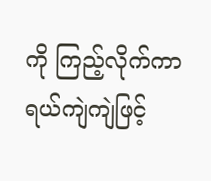ကို ကြည့်လိုက်ကာ ရယ်ကျဲကျဲဖြင့်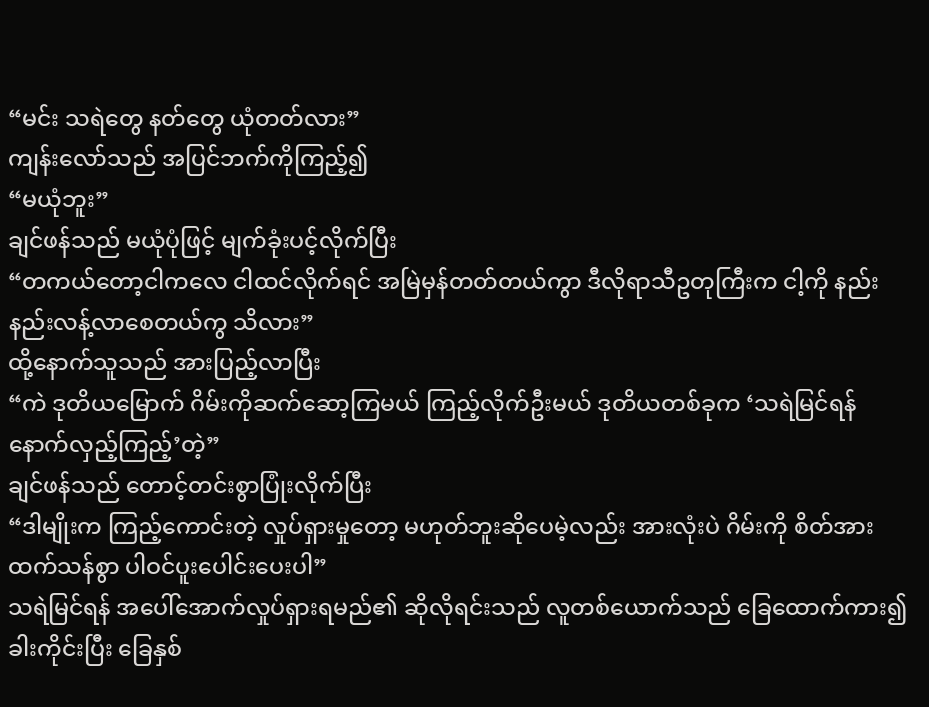“မင်း သရဲတွေ နတ်တွေ ယုံတတ်လား”
ကျန်းလော်သည် အပြင်ဘက်ကိုကြည့်၍
“မယုံဘူး”
ချင်ဖန်သည် မယုံပုံဖြင့် မျက်ခုံးပင့်လိုက်ပြီး
“တကယ်တော့ငါကလေ ငါထင်လိုက်ရင် အမြဲမှန်တတ်တယ်ကွာ ဒီလိုရာသီဥတုကြီးက ငါ့ကို နည်းနည်းလန့်လာစေတယ်ကွ သိလား”
ထို့နောက်သူသည် အားပြည့်လာပြီး
“ကဲ ဒုတိယမြောက် ဂိမ်းကိုဆက်ဆော့ကြမယ် ကြည့်လိုက်ဦးမယ် ဒုတိယတစ်ခုက ‘သရဲမြင်ရန် နောက်လှည့်ကြည့်’တဲ့”
ချင်ဖန်သည် တောင့်တင်းစွာပြုံးလိုက်ပြီး
“ဒါမျိုးက ကြည့်ကောင်းတဲ့ လှုပ်ရှားမှုတော့ မဟုတ်ဘူးဆိုပေမဲ့လည်း အားလုံးပဲ ဂိမ်းကို စိတ်အားထက်သန်စွာ ပါဝင်ပူးပေါင်းပေးပါ”
သရဲမြင်ရန် အပေါ်အောက်လှုပ်ရှားရမည်၏ ဆိုလိုရင်းသည် လူတစ်ယောက်သည် ခြေထောက်ကား၍ ခါးကိုင်းပြီး ခြေနှစ်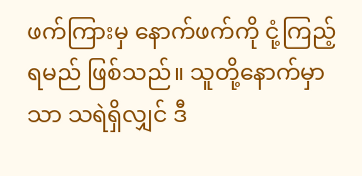ဖက်ကြားမှ နောက်ဖက်ကို ငုံ့ကြည့်ရမည် ဖြစ်သည်။ သူတို့နောက်မှာသာ သရဲရှိလျှင် ဒီ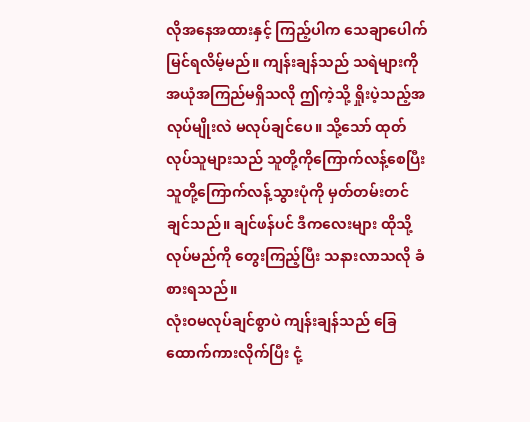လိုအနေအထားနှင့် ကြည့်ပါက သေချာပေါက်မြင်ရလိမ့်မည်။ ကျန်းချန်သည် သရဲများကို အယုံအကြည်မရှိသလို ဤကဲ့သို့ ရှိုးပဲ့သည့်အလုပ်မျိုးလဲ မလုပ်ချင်ပေ။ သို့သော် ထုတ်လုပ်သူများသည် သူတို့ကိုကြောက်လန့်စေပြီး သူတို့ကြောက်လန့်သွားပုံကို မှတ်တမ်းတင်ချင်သည်။ ချင်ဖန်ပင် ဒီကလေးများ ထိုသို့လုပ်မည်ကို တွေးကြည့်ပြီး သနားလာသလို ခံစားရသည်။
လုံးဝမလုပ်ချင်စွာပဲ ကျန်းချန်သည် ခြေထောက်ကားလိုက်ပြီး ငုံ့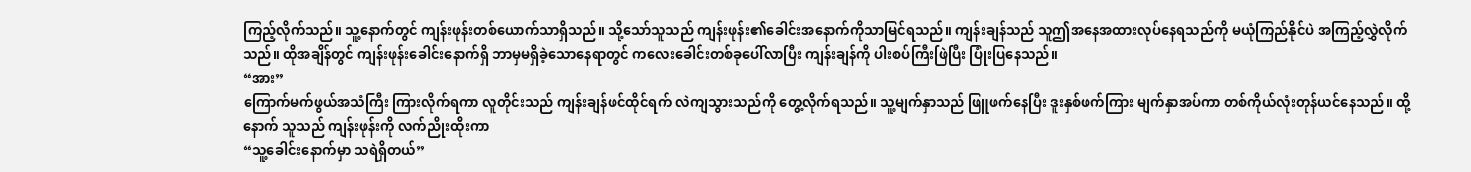ကြည့်လိုက်သည်။ သူ့နောက်တွင် ကျန်းဖုန်းတစ်ယောက်သာရှိသည်။ သို့သော်သူသည် ကျန်းဖုန်း၏ခေါင်းအနောက်ကိုသာမြင်ရသည်။ ကျန်းချန်သည် သူဤအနေအထားလုပ်နေရသည်ကို မယုံကြည်နိုင်ပဲ အကြည့်လွှဲလိုက်သည်။ ထိုအချိန်တွင် ကျန်းဖုန်းခေါင်းနောက်ရှိ ဘာမှမရှိခဲ့သောနေရာတွင် ကလေးခေါင်းတစ်ခုပေါ်လာပြီး ကျန်းချန်ကို ပါးစပ်ကြီးဖြဲပြီး ပြုံးပြနေသည်။
“အား”
ကြောက်မက်ဖွယ်အသံကြီး ကြားလိုက်ရကာ လူတိုင်းသည် ကျန်းချန်ဖင်ထိုင်ရက် လဲကျသွားသည်ကို တွေ့လိုက်ရသည်။ သူ့မျက်နှာသည် ဖြူဖက်နေပြီး ဒူးနှစ်ဖက်ကြား မျက်နှာအပ်ကာ တစ်ကိုယ်လုံးတုန်ယင်နေသည်။ ထို့နောက် သူသည် ကျန်းဖုန်းကို လက်ညိုးထိုးကာ
“သူ့ခေါင်းနောက်မှာ သရဲရှိတယ်”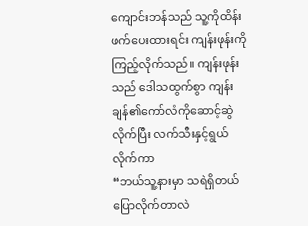ကျောင်းဘန်သည် သူ့ကိုထိန်းဖက်ပေးထားရင်း ကျန်းဖုန်းကိုကြည့်လိုက်သည်။ ကျန်းဖုန်းသည် ဒေါသထွက်စွာ ကျန်းချန်၏ကော်လံကိုဆောင့်ဆွဲလိုက်ပြီး လက်သီးနှင့်ရွယ်လိုက်ကာ
“ဘယ်သူ့နားမှာ သရဲရှိတယ်ပြောလိုက်တာလဲ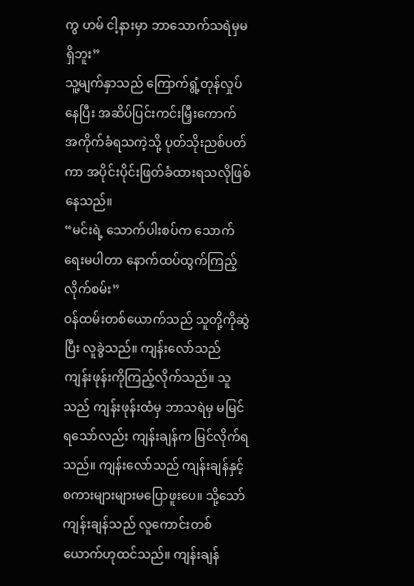ကွ ဟမ် ငါ့နားမှာ ဘာသောက်သရဲမှမရှိဘူး”
သူ့မျက်နှာသည် ကြောက်ရွံ့တုန်လှုပ်နေပြီး အဆိပ်ပြင်းကင်းမြှီးကောက် အကိုက်ခံရသကဲ့သို့ ပုတ်သိုးညစ်ပတ်ကာ အပိုင်းပိုင်းဖြတ်ခံထားရသလိုဖြစ်နေသည်။
“မင်းရဲ့ သောက်ပါးစပ်က သောက်ရေးမပါတာ နောက်ထပ်ထွက်ကြည့်လိုက်စမ်း”
ဝန်ထမ်းတစ်ယောက်သည် သူတို့ကိုဆွဲပြီး လူခွဲသည်။ ကျန်းလော်သည် ကျန်းဖုန်းကိုကြည့်လိုက်သည်။ သူသည် ကျန်းဖုန်းထံမှ ဘာသရဲမှ မမြင်ရသော်လည်း ကျန်းချန်က မြင်လိုက်ရသည်။ ကျန်းလော်သည် ကျန်းချန်နှင့် စကားများများမပြောဖူးပေ။ သို့သော် ကျန်းချန်သည် လူကောင်းတစ်ယောက်ဟုထင်သည်။ ကျန်းချန်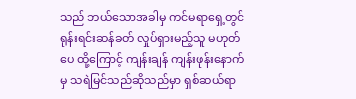သည် ဘယ်သောအခါမှ ကင်မရာရှေ့တွင် ရုန်းရင်းဆန်ခတ် လှုပ်ရှားမည့်သူ မဟုတ်ပေ ထို့ကြောင့် ကျန်းချန် ကျန်းဖုန်းနောက်မှ သရဲမြင်သည်ဆိုသည်မှာ ရှစ်ဆယ်ရာ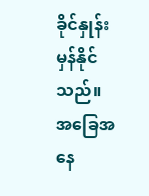ခိုင်နှုန်းမှန်နိုင်သည်။
အခြေအနေ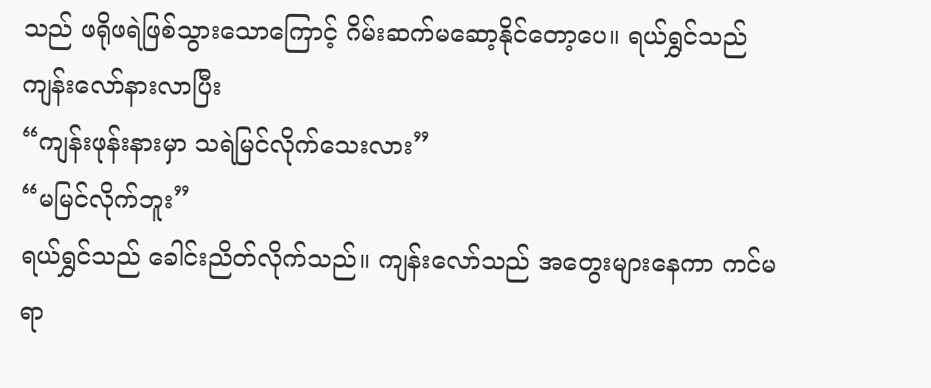သည် ဖရိုဖရဲဖြစ်သွားသောကြောင့် ဂိမ်းဆက်မဆော့နိုင်တော့ပေ။ ရယ်ရွှင်သည် ကျန်းလော်နားလာပြီး
“ကျန်းဖုန်းနားမှာ သရဲမြင်လိုက်သေးလား”
“မမြင်လိုက်ဘူး”
ရယ်ရွှင်သည် ခေါင်းညိတ်လိုက်သည်။ ကျန်းလော်သည် အတွေးများနေကာ ကင်မရာ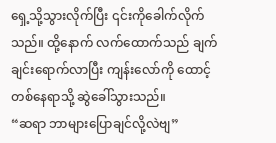ရှေ့သို့သွားလိုက်ပြီး ၎င်းကိုခေါက်လိုက်သည်။ ထို့နောက် လက်ထောက်သည် ချက်ချင်းရောက်လာပြီး ကျန်းလော်ကို ထောင့်တစ်နေရာသို့ ဆွဲခေါ်သွားသည်။
“ဆရာ ဘာများပြောချင်လို့လဲဗျ”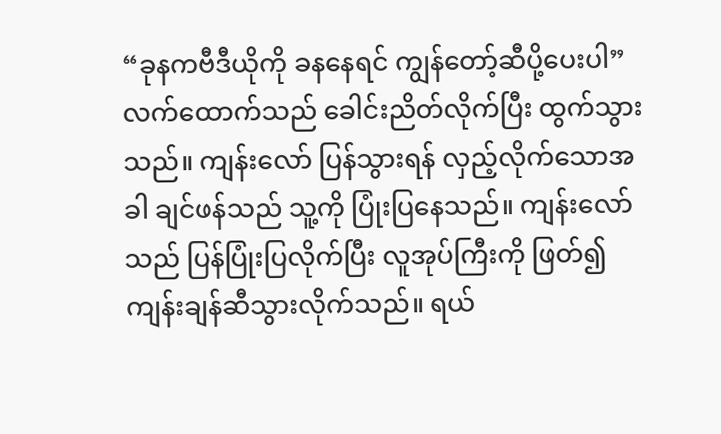“ခုနကဗီဒီယိုကို ခနနေရင် ကျွန်တော့်ဆီပို့ပေးပါ”
လက်ထောက်သည် ခေါင်းညိတ်လိုက်ပြီး ထွက်သွားသည်။ ကျန်းလော် ပြန်သွားရန် လှည့်လိုက်သောအခါ ချင်ဖန်သည် သူ့ကို ပြုံးပြနေသည်။ ကျန်းလော်သည် ပြန်ပြုံးပြလိုက်ပြီး လူအုပ်ကြီးကို ဖြတ်၍ ကျန်းချန်ဆီသွားလိုက်သည်။ ရယ်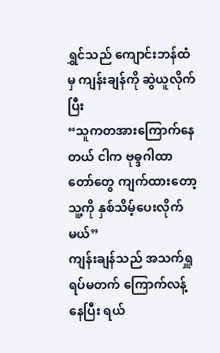ရွှင်သည် ကျောင်းဘန်ထံမှ ကျန်းချန်ကို ဆွဲယူလိုက်ပြီး
“သူကတအားကြောက်နေတယ် ငါက ဗုဓ္ဒဂါထာတော်တွေ ကျက်ထားတော့ သူ့ကို နှစ်သိမ့်ပေးလိုက်မယ်”
ကျန်းချန်သည် အသက်ရှူရပ်မတက် ကြောက်လန့်နေပြီး ရယ်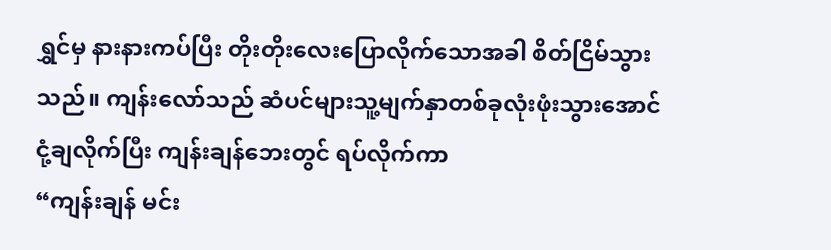ရွှင်မှ နားနားကပ်ပြီး တိုးတိုးလေးပြောလိုက်သောအခါ စိတ်ငြိမ်သွားသည်။ ကျန်းလော်သည် ဆံပင်များသူ့မျက်နှာတစ်ခုလုံးဖုံးသွားအောင် ငုံ့ချလိုက်ပြီး ကျန်းချန်ဘေးတွင် ရပ်လိုက်ကာ
“ကျန်းချန် မင်း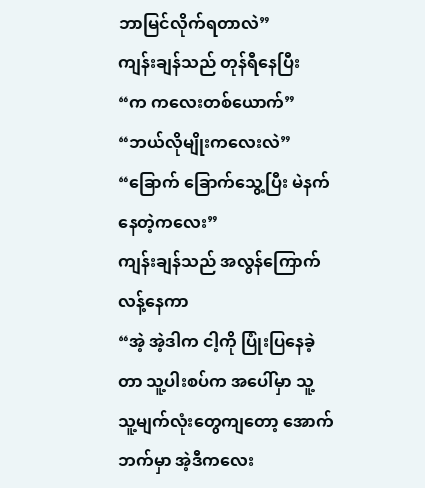ဘာမြင်လိုက်ရတာလဲ”
ကျန်းချန်သည် တုန်ရီနေပြီး
“က ကလေးတစ်ယောက်”
“ဘယ်လိုမျိုးကလေးလဲ”
“ခြောက် ခြောက်သွေ့ပြီး မဲနက်နေတဲ့ကလေး”
ကျန်းချန်သည် အလွန်ကြောက်လန့်နေကာ
“အဲ့ အဲ့ဒါက ငါ့ကို ပြုံးပြနေခဲ့တာ သူ့ပါးစပ်က အပေါ်မှာ သူ့ သူ့မျက်လုံးတွေကျတော့ အောက်ဘက်မှာ အဲ့ဒီကလေး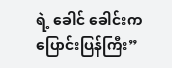ရဲ့ ခေါင် ခေါင်းက ပြောင်းပြန်ကြီး”